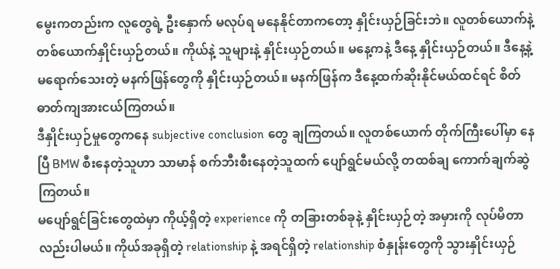မွေးကတည်းက လူတွေရဲ့ ဦးနှောက် မလုပ်ရ မနေနိုင်တာကတော့ နှိုင်းယှဉ်ခြင်းဘဲ။ လူတစ်ယောက်နဲ့ တစ်ယောက်နှိုင်းယှဉ်တယ်။ ကိုယ်နဲ့ သူများနဲ့ နှိုင်းယှဉ်တယ်။ မနေ့ကနဲ့ ဒီနေ့ နှိုင်းယှဉ်တယ်။ ဒီနေ့နဲ့ မရောက်သေးတဲ့ မနက်ဖြန်တွေကို နှိုင်းယှဉ်တယ်။ မနက်ဖြန်က ဒီနေ့ထက်ဆိုးနိုင်မယ်ထင်ရင် စိတ်ဓာတ်ကျအားငယ်ကြတယ်။
ဒီနှိုင်းယှဉ်မှုတွေကနေ subjective conclusion တွေ ချကြတယ်။ လူတစ်ယောက် တိုက်ကြီးပေါ်မှာ နေပြီ BMW စီးနေတဲ့သူဟာ သာမာန် စက်ဘီးစီးနေတဲ့သူထက် ပျော်ရွင်မယ်လို့ တထစ်ချ ကောက်ချက်ဆွဲကြတယ်။
မပျော်ရွင်ခြင်းတွေထဲမှာ ကိုယ့်ရှိတဲ့ experience ကို တခြားတစ်ခုနဲ့ နှိုင်းယှဉ်တဲ့ အမှားကို လုပ်မိတာလည်းပါမယ်။ ကိုယ်အခုရှိတဲ့ relationship နဲ့ အရင်ရှိတဲ့ relationship စံနှုန်းတွေကို သွားနှိုင်းယှဉ်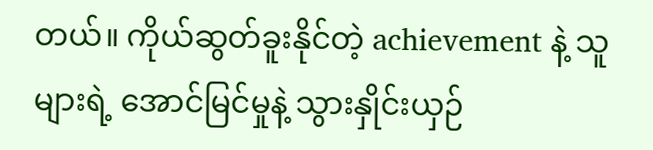တယ်။ ကိုယ်ဆွတ်ခူးနိုင်တဲ့ achievement နဲ့ သူများရဲ့ အောင်မြင်မှုနဲ့ သွားနှိုင်းယှဉ်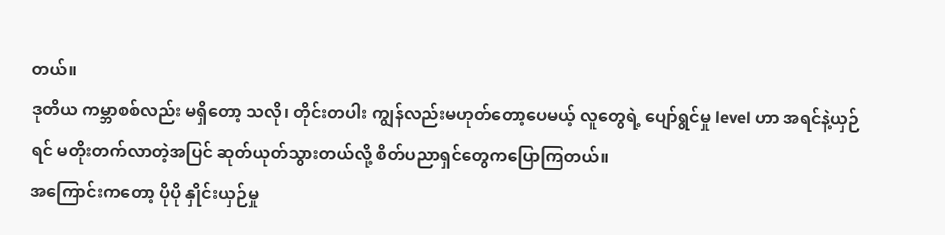တယ်။
ဒုတိယ ကမ္ဘာစစ်လည်း မရှိတော့ သလို၊ တိုင်းတပါး ကျွန်လည်းမဟုတ်တော့ပေမယ့် လူတွေရဲ့ ပျော်ရွင်မှု level ဟာ အရင်နဲ့ယှဉ်ရင် မတိုးတက်လာတဲ့အပြင် ဆုတ်ယုတ်သွားတယ်လို့ စိတ်ပညာရှင်တွေကပြောကြတယ်။
အကြောင်းကတော့ ပိုပို နှိုင်းယှဉ်မှု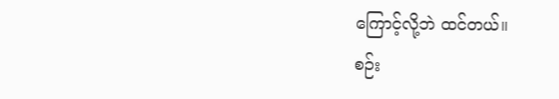ကြောင့်လို့ဘဲ ထင်တယ်။
စဉ်း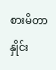စားမိတာ နှိုင်း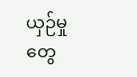ယှဉ်မှုတွေ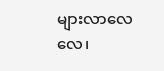များလာလေလေ၊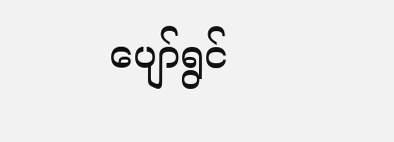ပျော်ရွင်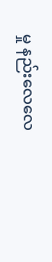မှု နည်းလေလေ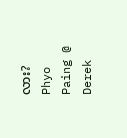လား?
Phyo Paing @ Derek